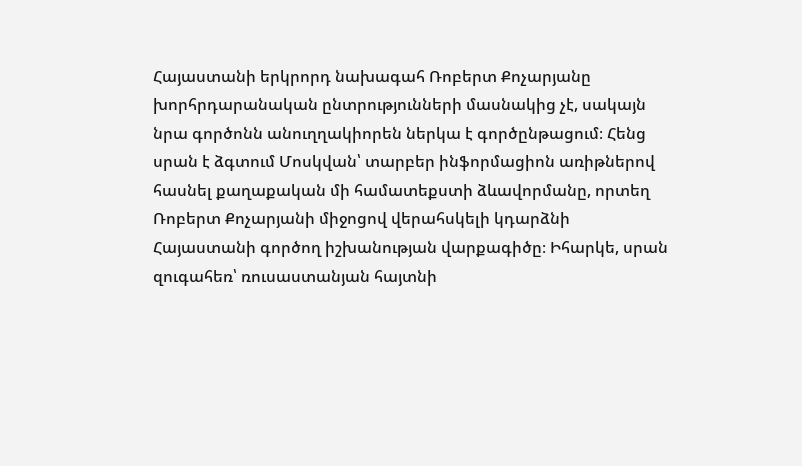Հայաստանի երկրորդ նախագահ Ռոբերտ Քոչարյանը խորհրդարանական ընտրությունների մասնակից չէ, սակայն նրա գործոնն անուղղակիորեն ներկա է գործընթացում։ Հենց սրան է ձգտում Մոսկվան՝ տարբեր ինֆորմացիոն առիթներով հասնել քաղաքական մի համատեքստի ձևավորմանը, որտեղ Ռոբերտ Քոչարյանի միջոցով վերահսկելի կդարձնի Հայաստանի գործող իշխանության վարքագիծը։ Իհարկե, սրան զուգահեռ՝ ռուսաստանյան հայտնի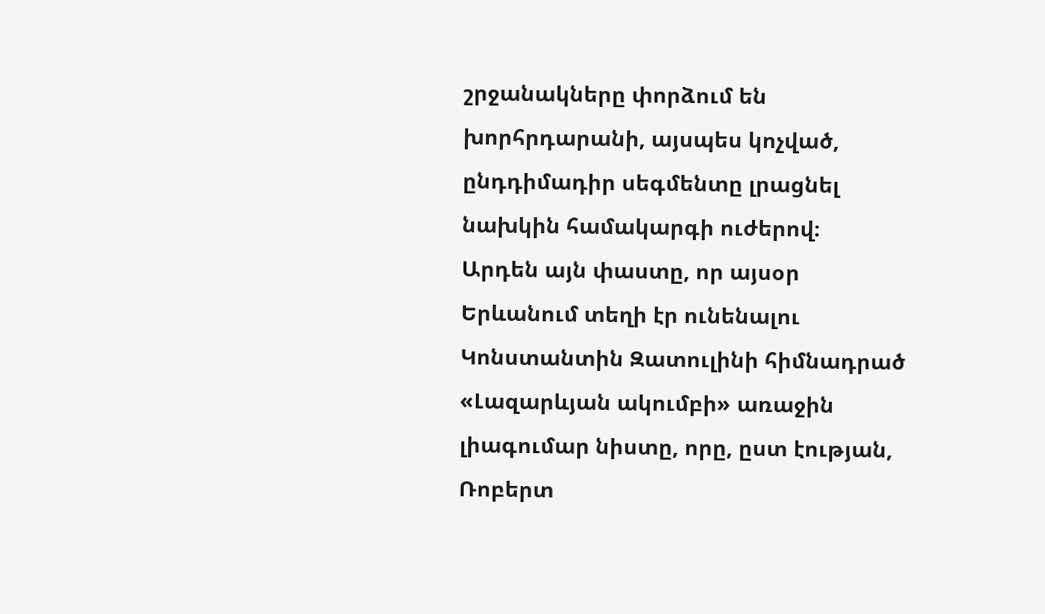շրջանակները փորձում են խորհրդարանի, այսպես կոչված, ընդդիմադիր սեգմենտը լրացնել նախկին համակարգի ուժերով։
Արդեն այն փաստը, որ այսօր Երևանում տեղի էր ունենալու Կոնստանտին Զատուլինի հիմնադրած «Լազարևյան ակումբի» առաջին լիագումար նիստը, որը, ըստ էության, Ռոբերտ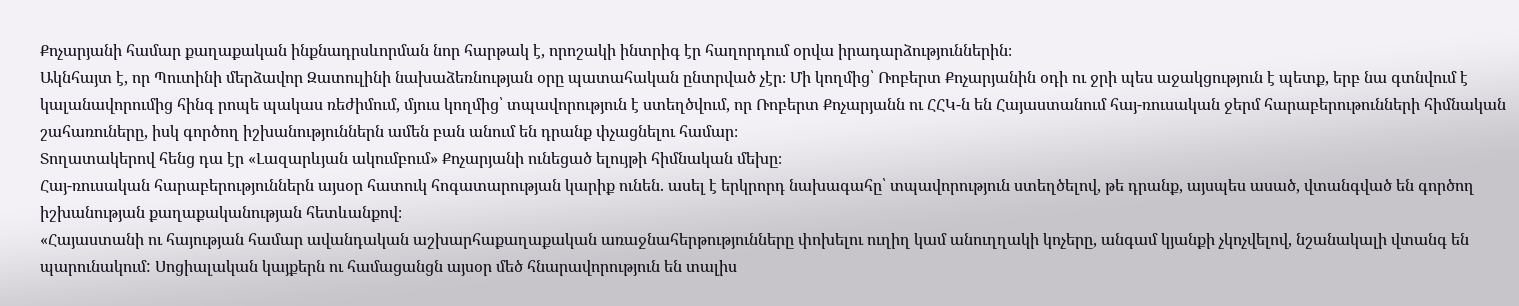Քոչարյանի համար քաղաքական ինքնադրսևորման նոր հարթակ է, որոշակի ինտրիգ էր հաղորդում օրվա իրադարձություններին։
Ակնհայտ է, որ Պուտինի մերձավոր Զատուլինի նախաձեռնության օրը պատահական ընտրված չէր։ Մի կողմից՝ Ռոբերտ Քոչարյանին օդի ու ջրի պես աջակցություն է պետք, երբ նա գտնվում է կալանավորումից հինգ րոպե պակաս ռեժիմում, մյուս կողմից՝ տպավորություն է ստեղծվում, որ Ռոբերտ Քոչարյանն ու ՀՀԿ-ն են Հայաստանում հայ-ռուսական ջերմ հարաբերութունների հիմնական շահառուները, իսկ գործող իշխանություններն ամեն բան անում են դրանք փչացնելու համար։
Տողատակերով հենց դա էր «Լազարևյան ակումբում» Քոչարյանի ունեցած ելույթի հիմնական մեխը։
Հայ-ռուսական հարաբերություններն այսօր հատուկ հոգատարության կարիք ունեն. ասել է երկրորդ նախագահը՝ տպավորություն ստեղծելով, թե դրանք, այսպես ասած, վտանգված են գործող իշխանության քաղաքականության հետևանքով։
«Հայաստանի ու հայության համար ավանդական աշխարհաքաղաքական առաջնահերթությունները փոխելու ուղիղ կամ անուղղակի կոչերը, անգամ կյանքի չկոչվելով, նշանակալի վտանգ են պարունակում: Սոցիալական կայքերն ու համացանցն այսօր մեծ հնարավորություն են տալիս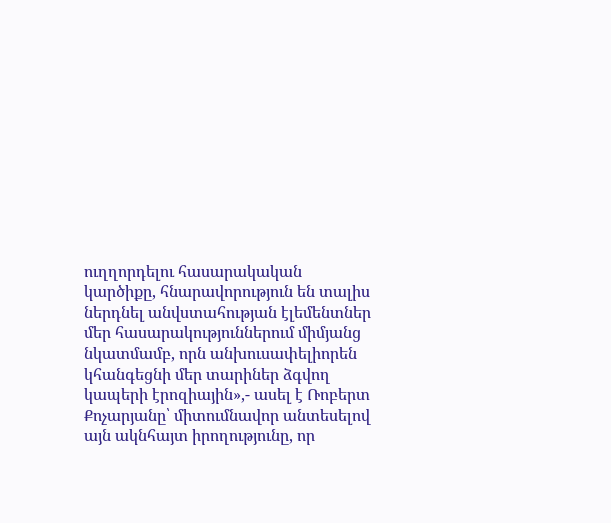ուղղորդելու հասարակական կարծիքը, հնարավորություն են տալիս ներդնել անվստահության էլեմենտներ մեր հասարակություններում միմյանց նկատմամբ, որն անխուսափելիորեն կհանգեցնի մեր տարիներ ձգվող կապերի էրոզիային»,- ասել է Ռոբերտ Քոչարյանը՝ միտումնավոր անտեսելով այն ակնհայտ իրողությունը, որ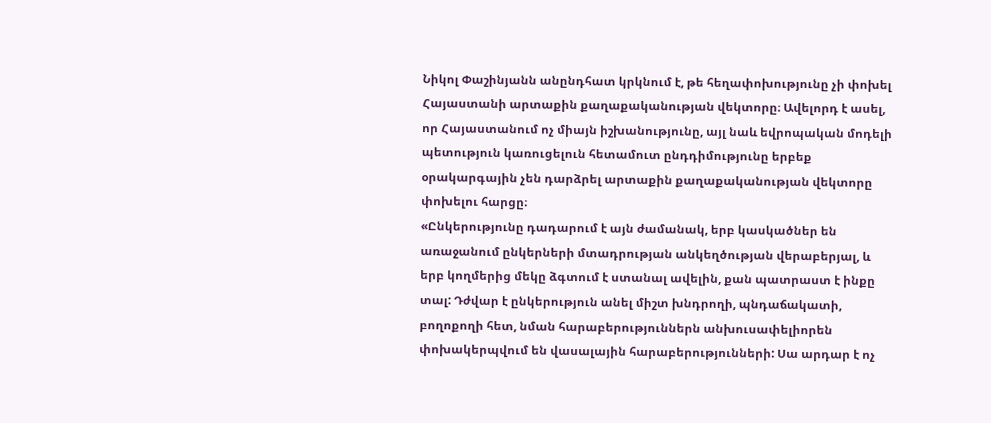Նիկոլ Փաշինյանն անընդհատ կրկնում է, թե հեղափոխությունը չի փոխել Հայաստանի արտաքին քաղաքականության վեկտորը։ Ավելորդ է ասել, որ Հայաստանում ոչ միայն իշխանությունը, այլ նաև եվրոպական մոդելի պետություն կառուցելուն հետամուտ ընդդիմությունը երբեք օրակարգային չեն դարձրել արտաքին քաղաքականության վեկտորը փոխելու հարցը։
«Ընկերությունը դադարում է այն ժամանակ, երբ կասկածներ են առաջանում ընկերների մտադրության անկեղծության վերաբերյալ, և երբ կողմերից մեկը ձգտում է ստանալ ավելին, քան պատրաստ է ինքը տալ: Դժվար է ընկերություն անել միշտ խնդրողի, պնդաճակատի, բողոքողի հետ, նման հարաբերություններն անխուսափելիորեն փոխակերպվում են վասալային հարաբերությունների: Սա արդար է ոչ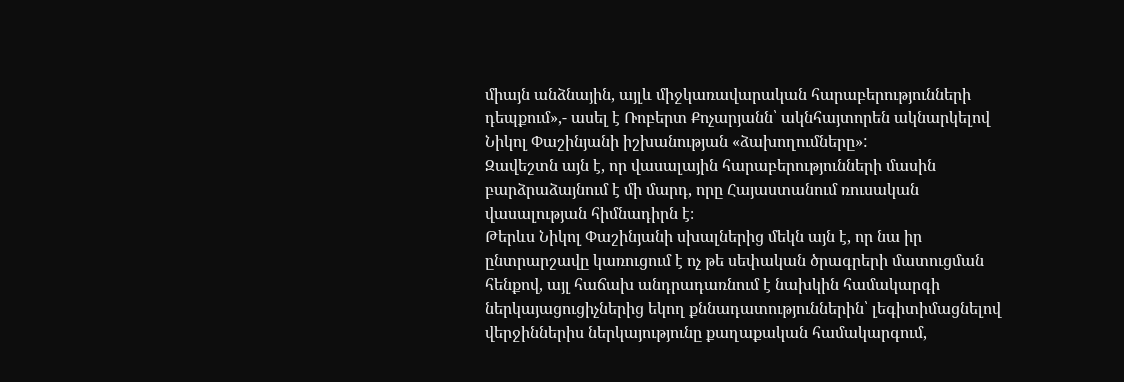միայն անձնային, այլև միջկառավարական հարաբերությունների դեպքում»,- ասել է Ռոբերտ Քոչարյանն՝ ակնհայտորեն ակնարկելով Նիկոլ Փաշինյանի իշխանության «ձախողումները»:
Զավեշտն այն է, որ վասալային հարաբերությունների մասին բարձրաձայնում է մի մարդ, որը Հայաստանում ռուսական վասալության հիմնադիրն է։
Թերևս Նիկոլ Փաշինյանի սխալներից մեկն այն է, որ նա իր ընտրարշավը կառուցում է ոչ թե սեփական ծրագրերի մատուցման հենքով, այլ հաճախ անդրադառնում է նախկին համակարգի ներկայացուցիչներից եկող քննադատություններին՝ լեգիտիմացնելով վերջիններիս ներկայությունը քաղաքական համակարգում,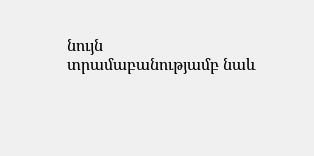նույն տրամաբանությամբ նաև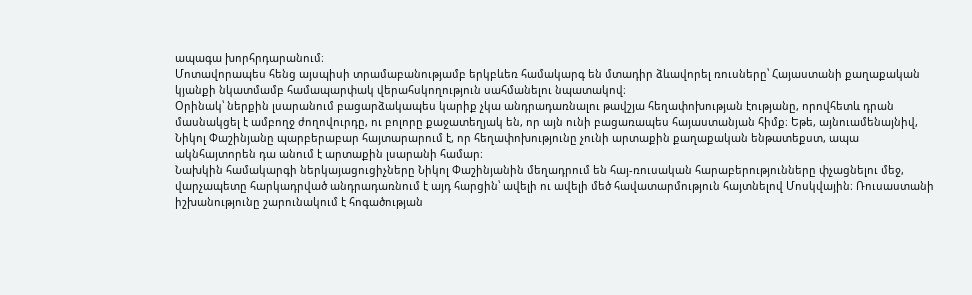ապագա խորհրդարանում։
Մոտավորապես հենց այսպիսի տրամաբանությամբ երկբևեռ համակարգ են մտադիր ձևավորել ռուսները՝ Հայաստանի քաղաքական կյանքի նկատմամբ համապարփակ վերահսկողություն սահմանելու նպատակով։
Օրինակ՝ ներքին լսարանում բացարձակապես կարիք չկա անդրադառնալու թավշյա հեղափոխության էությանը, որովհետև դրան մասնակցել է ամբողջ ժողովուրդը, ու բոլորը քաջատեղյակ են, որ այն ունի բացառապես հայաստանյան հիմք։ Եթե, այնուամենայնիվ, Նիկոլ Փաշինյանը պարբերաբար հայտարարում է, որ հեղափոխությունը չունի արտաքին քաղաքական ենթատեքստ, ապա ակնհայտորեն դա անում է արտաքին լսարանի համար։
Նախկին համակարգի ներկայացուցիչները Նիկոլ Փաշինյանին մեղադրում են հայ-ռուսական հարաբերությունները փչացնելու մեջ, վարչապետը հարկադրված անդրադառնում է այդ հարցին՝ ավելի ու ավելի մեծ հավատարմություն հայտնելով Մոսկվային։ Ռուսաստանի իշխանությունը շարունակում է հոգածության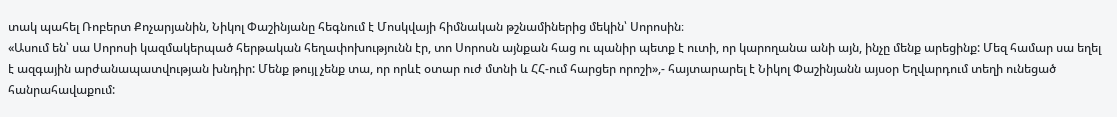տակ պահել Ռոբերտ Քոչարյանին, Նիկոլ Փաշինյանը հեգնում է Մոսկվայի հիմնական թշնամիներից մեկին՝ Սորոսին։
«Ասում են՝ սա Սորոսի կազմակերպած հերթական հեղափոխությունն էր, տո Սորոսն այնքան հաց ու պանիր պետք է ուտի, որ կարողանա անի այն, ինչը մենք արեցինք: Մեզ համար սա եղել է ազգային արժանապատվության խնդիր: Մենք թույլ չենք տա, որ որևէ օտար ուժ մտնի և ՀՀ-ում հարցեր որոշի»,- հայտարարել է Նիկոլ Փաշինյանն այսօր Եղվարդում տեղի ունեցած հանրահավաքում: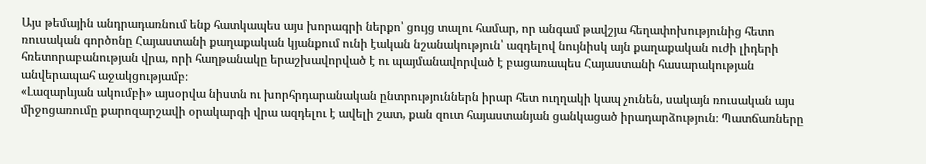Այս թեմային անդրադառնում ենք հատկապես այս խորագրի ներքո՝ ցույց տալու համար, որ անգամ թավշյա հեղափոխությունից հետո ռուսական գործոնը Հայաստանի քաղաքական կյանքում ունի էական նշանակություն՝ ազդելով նույնիսկ այն քաղաքական ուժի լիդերի հռետորաբանության վրա, որի հաղթանակը երաշխավորված է ու պայմանավորված է բացառապես Հայաստանի հասարակության անվերապահ աջակցությամբ։
«Լազարևյան ակումբի» այսօրվա նիստն ու խորհրդարանական ընտրություններն իրար հետ ուղղակի կապ չունեն, սակայն ռուսական այս միջոցառումը քարոզարշավի օրակարգի վրա ազդելու է ավելի շատ, քան զուտ հայաստանյան ցանկացած իրադարձություն։ Պատճառները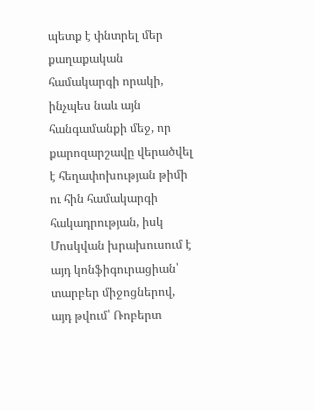պետք է փնտրել մեր քաղաքական համակարգի որակի, ինչպես նաև այն հանգամանքի մեջ, որ քարոզարշավը վերածվել է հեղափոխության թիմի ու հին համակարգի հակադրության, իսկ Մոսկվան խրախուսում է այդ կոնֆիգուրացիան՝ տարբեր միջոցներով, այդ թվում՝ Ռոբերտ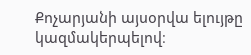Քոչարյանի այսօրվա ելույթը կազմակերպելով։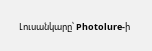Լուսանկարը՝ Photolure-ի